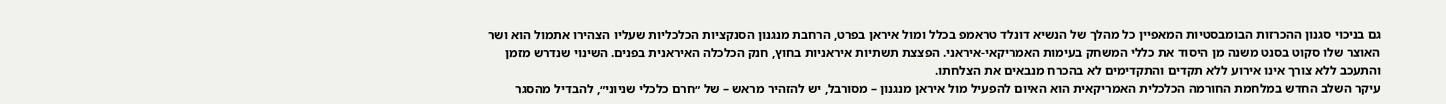גם בניכוי סגנון ההכרזות הבומבסטיות המאפיין כל מהלך של הנשיא דונלד טראמפ בכלל ומול איראן בפרט, הרחבת מנגנון הסנקציות הכלכליות שעליו הצהירו אתמול הוא ושר האוצר שלו סקוט בסנט משנה מן היסוד את כללי המשחק בעימות האמריקאי-איראני. הפצצת תשתיות איראניות בחוץ, חנק הכלכלה האיראנית בפנים. השינוי שנדרש מזמן והתעכב ללא צורך אינו אירוע ללא תקדים והתקדימים לא בהכרח מנבאים את הצלחתו.
עיקר השלב החדש במלחמת החורמה הכלכלית האמריקאית הוא האיום להפעיל מול איראן מנגנון – מסורבל, יש להזהיר מראש – של ״חרם כלכלי שניוני״, להבדיל מהסגר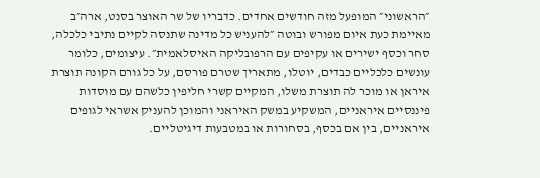״הראשוני״ המופעל מזה חודשים אחדים. כדבריו של שר האוצר בסנט, ארה״ב מאיימת כעת איום מפורש ובוטה ״להעניש כל מדינה שתנסה לקיים נתיבי כלכלה, סחר וכסף ישירים או עקיפים עם הרפובליקה האיסלאמית״. עיצומים, כלומר עונשים כלכליים כבדים, יוטלו, מתאריך שטרם פורסם, על כל גורם הקונה תוצרת איראן או מוכר לה תוצרת משלו, המקיים קשרי חליפין כלשהם עם מוסדות פיננסיים איראניים, המשקיע במשק האיראני והמוכן להעניק אשראי לגופים איראניים, בין אם בכסף, בסחורות או במטבעות דיגיטליים.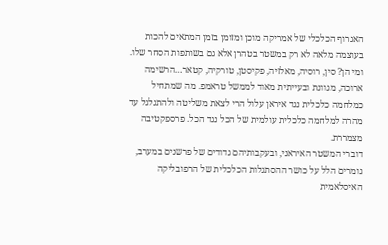האגרוף הכלכלי של אמריקה מוכן ומזומן בזמן המתאים להכות בעוצמה מלאה לא רק במשטר בטהרן אלא גם בשותפות הסחר שלו. ומי הן? סין, רוסיה, מאלזיה, פקיסטן, טורקיה, קטאר…הרשימה ארוכה, מגוונת ובעייתית מאוד לממשל טראמפ. מה שמתחיל כמלחמה כלכלית נגד איראן עלול הרי לצאת משליטה ולהתגלגל עד מהרה למלחמה כלכלית עולמית של הכל נגד הכל. פרספקטיבה מצמררת.
דוברי המשטר האיראני, ובעקבותיהם גדודים של פרשנים במערב, גומרים הלל על כושר ההסתגלות הכלכלית של הרפובליקה האיסלאמית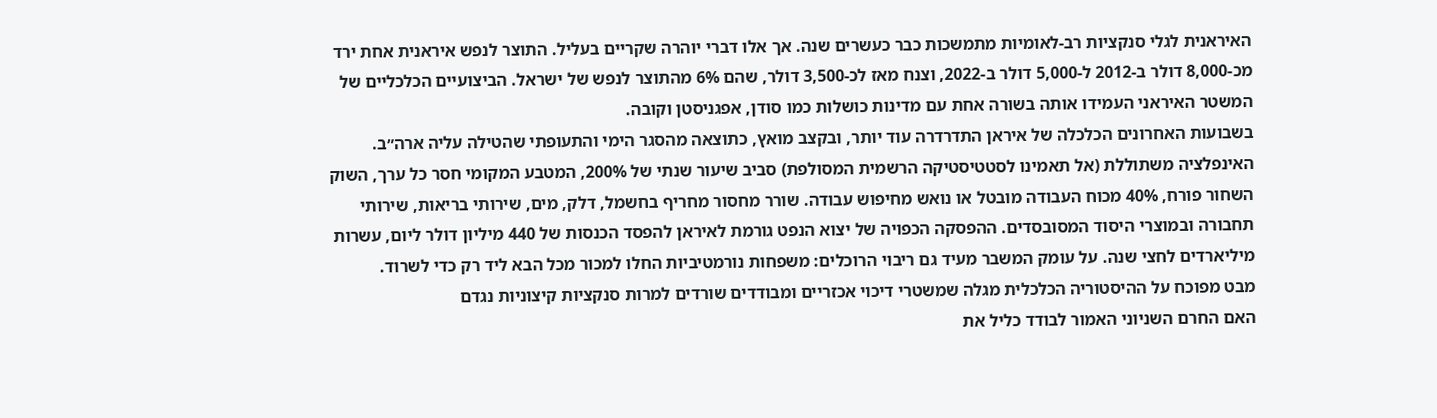האיראנית לגלי סנקציות רב-לאומיות מתמשכות כבר כעשרים שנה. אך אלו דברי יוהרה שקריים בעליל. התוצר לנפש איראנית אחת ירד מכ-8,000 דולר ב-2012 ל-5,000 דולר ב-2022, וצנח מאז לכ-3,500 דולר, שהם 6% מהתוצר לנפש של ישראל. הביצועיים הכלכליים של המשטר האיראני העמידו אותה בשורה אחת עם מדינות כושלות כמו סודן, אפגניסטן וקובה.
בשבועות האחרונים הכלכלה של איראן התדרדרה עוד יותר, ובקצב מואץ, כתוצאה מהסגר הימי והתעופתי שהטילה עליה ארה״ב. האינפלציה משתוללת (אל תאמינו לסטטיסטיקה הרשמית המסולפת) סביב שיעור שנתי של 200%, המטבע המקומי חסר כל ערך, השוק השחור פורח, 40% מכוח העבודה מובטל או נואש מחיפוש עבודה. שורר מחסור מחריף בחשמל, דלק, מים, שירותי בריאות, שירותי תחבורה ובמוצרי היסוד המסובסדים. ההפסקה הכפויה של יצוא הנפט גורמת לאיראן להפסד הכנסות של 440 מיליון דולר ליום, עשרות מיליארדים לחצי שנה. על עומק המשבר מעיד גם ריבוי הרוכלים: משפחות נורמטיביות החלו למכור מכל הבא ליד רק כדי לשרוד.
מבט מפוכח על ההיסטוריה הכלכלית מגלה שמשטרי דיכוי אכזריים ומבודדים שורדים למרות סנקציות קיצוניות נגדם
האם החרם השניוני האמור לבודד כליל את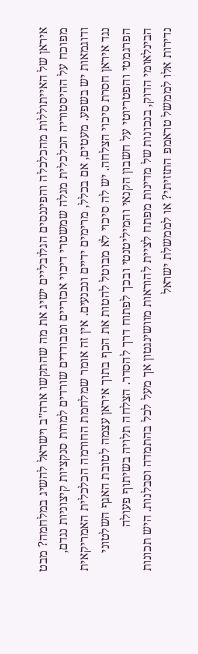איראן של האייתוללות מהכלכלה והפיננסים הגלובליים ישיג את מה שהתקשו ארה״ב וישראל להשיג במלחמה? מבט מפוכח על ההיסטוריה הכלכלית מגלה שמשטרי דיכוי אכזריים ומבודדים שורדים למרות סנקציות קיצוניות נגדם, ודוגמאות יש בשפע. מעטים, אם בכלל, מרימים ידיים ונכנעים. אין זה אומר שמלחמת החורמה הכלכלית האמריקאית נגד איראן חסרת סיכוי הצלחה. יש לה סיכוי לא מבוטל להטות את הכף בתוך איראן עצמה לטובת האגף השלטוני הפרגמטי והפטריוטי על חשבון הקנאי והמיליטנטי ובכך לפתוח דרך להסדר. הצלחה תלויה בשיתוף פעולה הבינלאומי הדוק, בנכונות של מדינות מפתח לציית להוראות מוושינגטון אך מעל לכל בהתמדה וסבלנות. היש תכונות נדירות אלו לממשל טראמפ התזזיתי? או לממשלת ישראל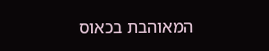המאוהבת בכאוס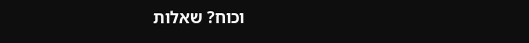וכוח? שאלות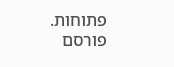פתוחות.
פורסם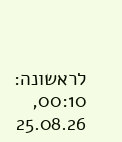לראשונה: 00:10, 25.08.26